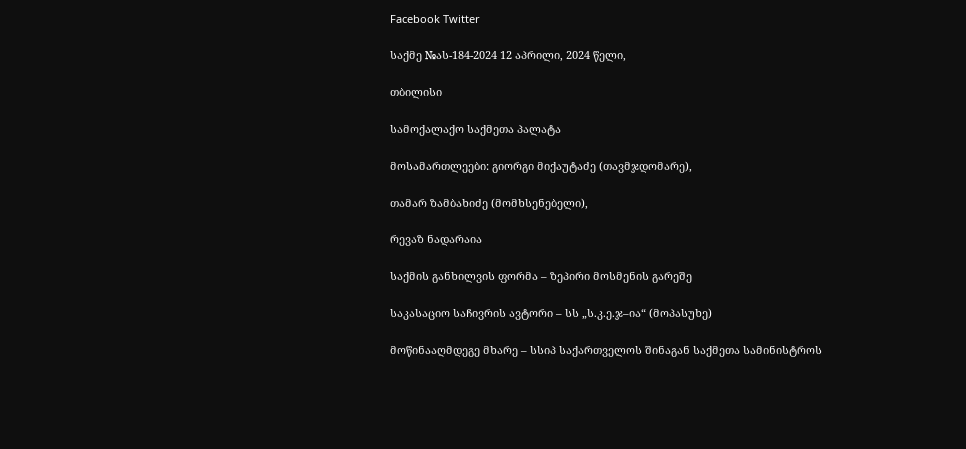Facebook Twitter

საქმე №ას-184-2024 12 აპრილი, 2024 წელი,

თბილისი

სამოქალაქო საქმეთა პალატა

მოსამართლეები: გიორგი მიქაუტაძე (თავმჯდომარე),

თამარ ზამბახიძე (მომხსენებელი),

რევაზ ნადარაია

საქმის განხილვის ფორმა – ზეპირი მოსმენის გარეშე

საკასაციო საჩივრის ავტორი – სს „ს.კ.ე.ჯ–ია“ (მოპასუხე)

მოწინააღმდეგე მხარე – სსიპ საქართველოს შინაგან საქმეთა სამინისტროს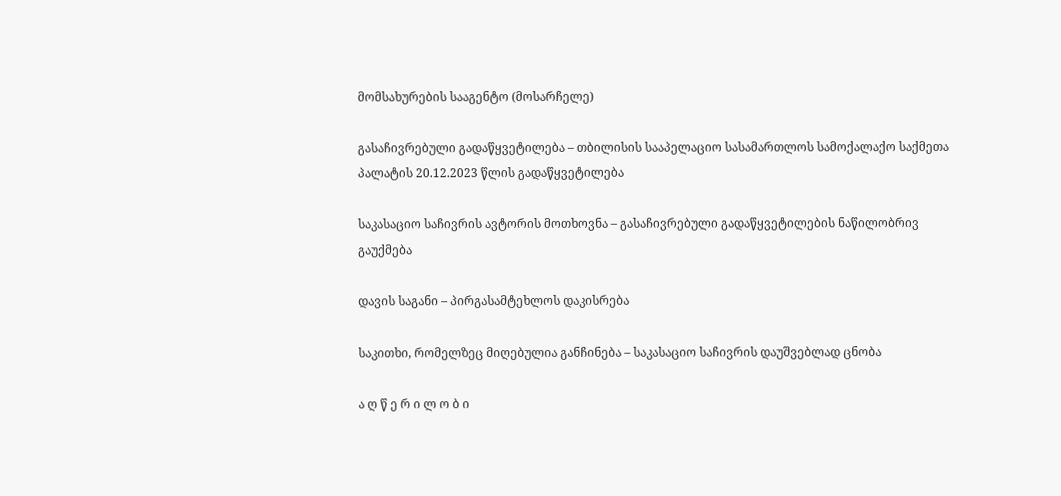მომსახურების სააგენტო (მოსარჩელე)

გასაჩივრებული გადაწყვეტილება – თბილისის სააპელაციო სასამართლოს სამოქალაქო საქმეთა პალატის 20.12.2023 წლის გადაწყვეტილება

საკასაციო საჩივრის ავტორის მოთხოვნა – გასაჩივრებული გადაწყვეტილების ნაწილობრივ გაუქმება

დავის საგანი – პირგასამტეხლოს დაკისრება

საკითხი, რომელზეც მიღებულია განჩინება – საკასაციო საჩივრის დაუშვებლად ცნობა

ა ღ წ ე რ ი ლ ო ბ ი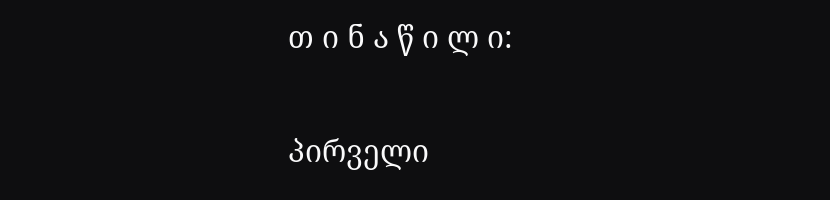თ ი ნ ა წ ი ლ ი:

პირველი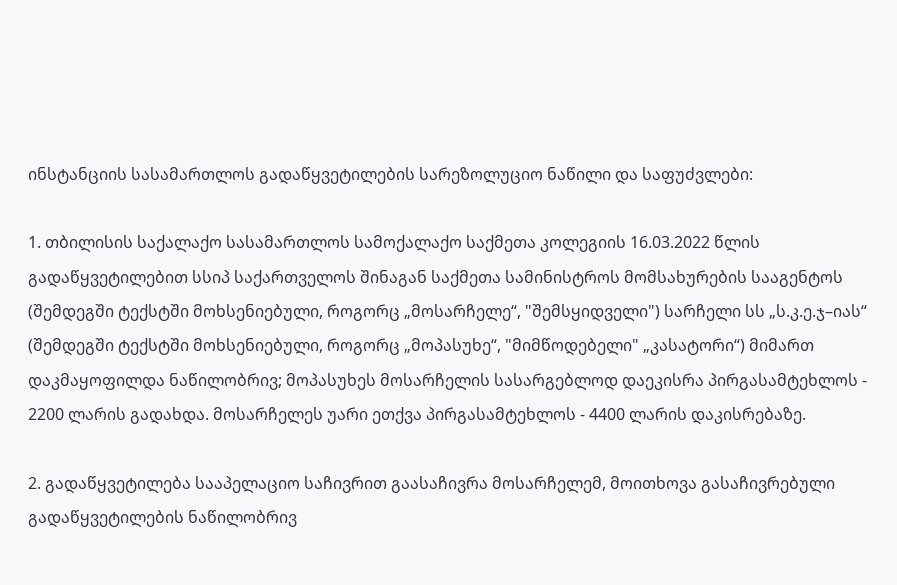ინსტანციის სასამართლოს გადაწყვეტილების სარეზოლუციო ნაწილი და საფუძვლები:

1. თბილისის საქალაქო სასამართლოს სამოქალაქო საქმეთა კოლეგიის 16.03.2022 წლის გადაწყვეტილებით სსიპ საქართველოს შინაგან საქმეთა სამინისტროს მომსახურების სააგენტოს (შემდეგში ტექსტში მოხსენიებული, როგორც „მოსარჩელე“, "შემსყიდველი") სარჩელი სს „ს.კ.ე.ჯ–იას“ (შემდეგში ტექსტში მოხსენიებული, როგორც „მოპასუხე“, "მიმწოდებელი" „კასატორი“) მიმართ დაკმაყოფილდა ნაწილობრივ; მოპასუხეს მოსარჩელის სასარგებლოდ დაეკისრა პირგასამტეხლოს - 2200 ლარის გადახდა. მოსარჩელეს უარი ეთქვა პირგასამტეხლოს - 4400 ლარის დაკისრებაზე.

2. გადაწყვეტილება სააპელაციო საჩივრით გაასაჩივრა მოსარჩელემ, მოითხოვა გასაჩივრებული გადაწყვეტილების ნაწილობრივ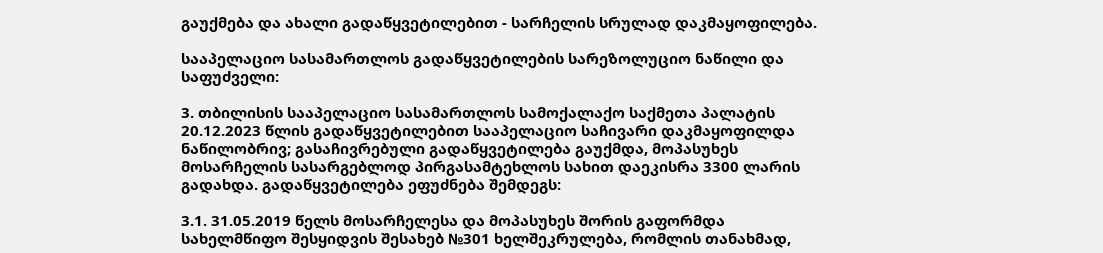გაუქმება და ახალი გადაწყვეტილებით - სარჩელის სრულად დაკმაყოფილება.

სააპელაციო სასამართლოს გადაწყვეტილების სარეზოლუციო ნაწილი და საფუძველი:

3. თბილისის სააპელაციო სასამართლოს სამოქალაქო საქმეთა პალატის 20.12.2023 წლის გადაწყვეტილებით სააპელაციო საჩივარი დაკმაყოფილდა ნაწილობრივ; გასაჩივრებული გადაწყვეტილება გაუქმდა, მოპასუხეს მოსარჩელის სასარგებლოდ პირგასამტეხლოს სახით დაეკისრა 3300 ლარის გადახდა. გადაწყვეტილება ეფუძნება შემდეგს:

3.1. 31.05.2019 წელს მოსარჩელესა და მოპასუხეს შორის გაფორმდა სახელმწიფო შესყიდვის შესახებ №301 ხელშეკრულება, რომლის თანახმად,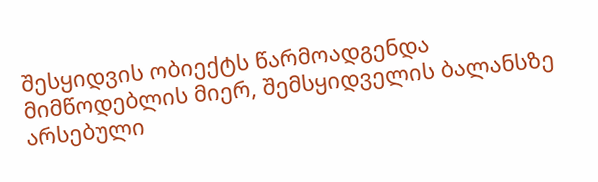შესყიდვის ობიექტს წარმოადგენდა მიმწოდებლის მიერ, შემსყიდველის ბალანსზე არსებული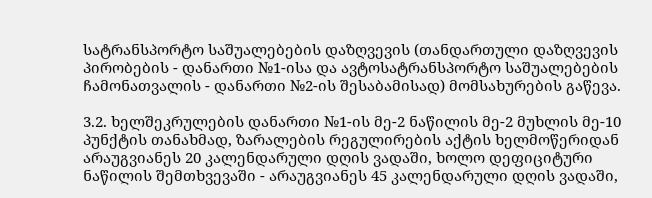სატრანსპორტო საშუალებების დაზღვევის (თანდართული დაზღვევის პირობების - დანართი №1-ისა და ავტოსატრანსპორტო საშუალებების ჩამონათვალის - დანართი №2-ის შესაბამისად) მომსახურების გაწევა.

3.2. ხელშეკრულების დანართი №1-ის მე-2 ნაწილის მე-2 მუხლის მე-10 პუნქტის თანახმად, ზარალების რეგულირების აქტის ხელმოწერიდან არაუგვიანეს 20 კალენდარული დღის ვადაში, ხოლო დეფიციტური ნაწილის შემთხვევაში - არაუგვიანეს 45 კალენდარული დღის ვადაში,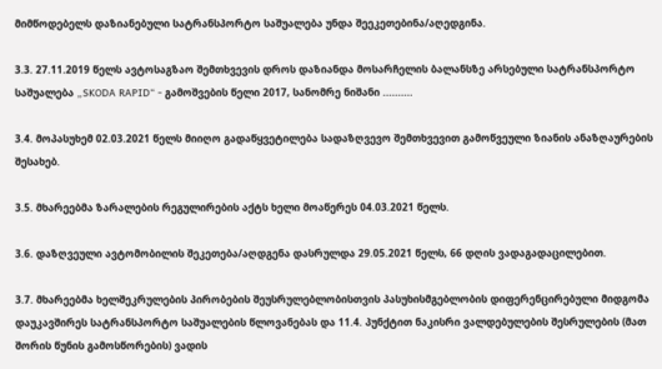მიმწოდებელს დაზიანებული სატრანსპორტო საშუალება უნდა შეეკეთებინა/აღედგინა.

3.3. 27.11.2019 წელს ავტოსაგზაო შემთხვევის დროს დაზიანდა მოსარჩელის ბალანსზე არსებული სატრანსპორტო საშუალება „SKODA RAPID“ - გამოშვების წელი 2017, სანომრე ნიშანი ..........

3.4. მოპასუხემ 02.03.2021 წელს მიიღო გადაწყვეტილება სადაზღვევო შემთხვევით გამოწვეული ზიანის ანაზღაურების შესახებ.

3.5. მხარეებმა ზარალების რეგულირების აქტს ხელი მოაწერეს 04.03.2021 წელს.

3.6. დაზღვეული ავტომობილის შეკეთება/აღდგენა დასრულდა 29.05.2021 წელს, 66 დღის ვადაგადაცილებით.

3.7. მხარეებმა ხელშეკრულების პირობების შეუსრულებლობისთვის პასუხისმგებლობის დიფერენცირებული მიდგომა დაუკავშირეს სატრანსპორტო საშუალების წლოვანებას და 11.4. პუნქტით ნაკისრი ვალდებულების შესრულების (მათ შორის წუნის გამოსწორების) ვადის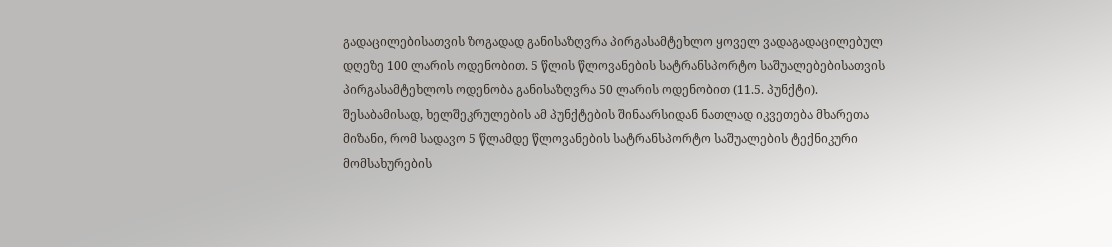გადაცილებისათვის ზოგადად განისაზღვრა პირგასამტეხლო ყოველ ვადაგადაცილებულ დღეზე 100 ლარის ოდენობით. 5 წლის წლოვანების სატრანსპორტო საშუალებებისათვის პირგასამტეხლოს ოდენობა განისაზღვრა 50 ლარის ოდენობით (11.5. პუნქტი). შესაბამისად, ხელშეკრულების ამ პუნქტების შინაარსიდან ნათლად იკვეთება მხარეთა მიზანი, რომ სადავო 5 წლამდე წლოვანების სატრანსპორტო საშუალების ტექნიკური მომსახურების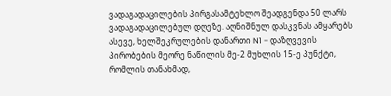ვადაგადაცილების პირგასამტეხლო შეადგენდა 50 ლარს ვადაგადაცილებულ დღეზე. აღნიშნულ დასკვნას ამყარებს ასევე, ხელშეკრულების დანართი N1 - დაზღვევის პირობების მეორე ნაწილის მე-2 მუხლის 15-ე პუნქტი, რომლის თანახმად,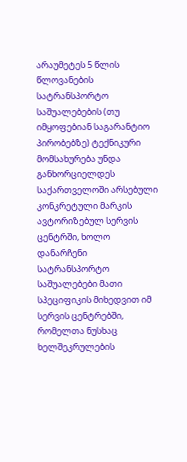არაუმეტეს 5 წლის წლოვანების სატრანსპორტო საშუალებების (თუ იმყოფებიან საგარანტიო პირობებზე) ტექნიკური მომსახურება უნდა განხორციელდეს საქართველოში არსებული კონკრეტული მარკის ავტორიზებულ სერვის ცენტრში, ხოლო დანარჩენი სატრანსპორტო საშუალებები მათი სპეციფიკის მიხედვით იმ სერვის ცენტრებში, რომელთა ნუსხაც ხელშეკრულების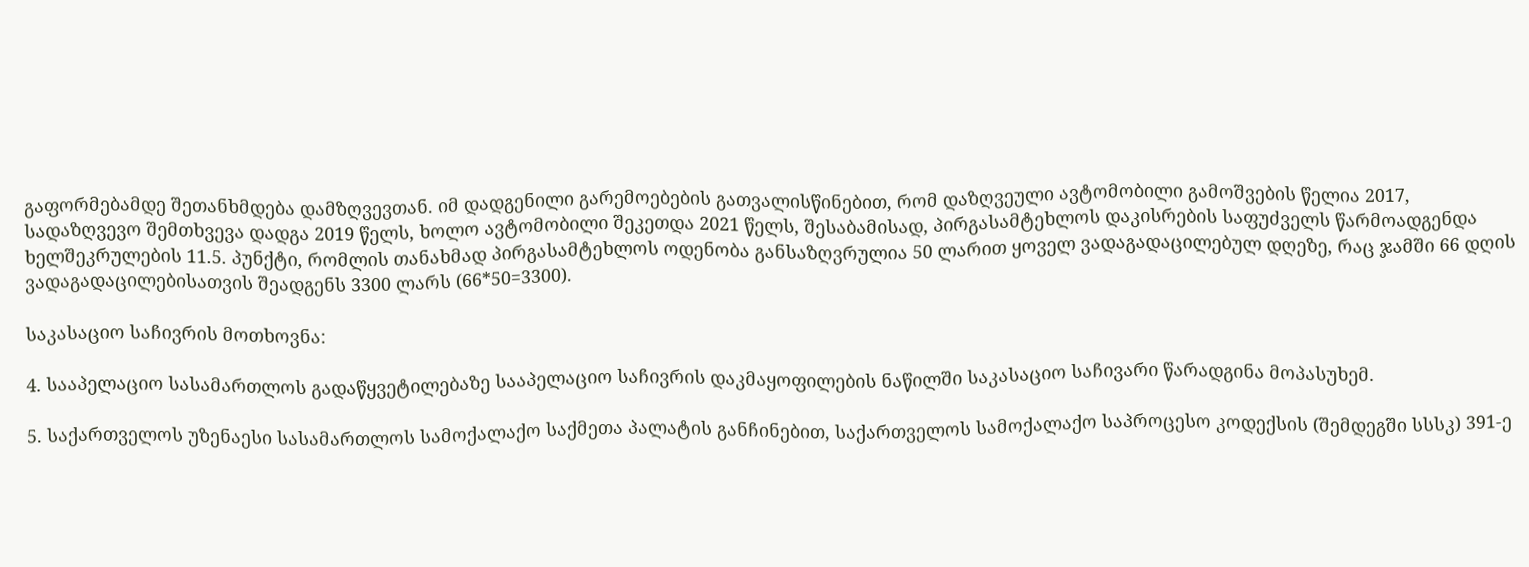გაფორმებამდე შეთანხმდება დამზღვევთან. იმ დადგენილი გარემოებების გათვალისწინებით, რომ დაზღვეული ავტომობილი გამოშვების წელია 2017, სადაზღვევო შემთხვევა დადგა 2019 წელს, ხოლო ავტომობილი შეკეთდა 2021 წელს, შესაბამისად, პირგასამტეხლოს დაკისრების საფუძველს წარმოადგენდა ხელშეკრულების 11.5. პუნქტი, რომლის თანახმად პირგასამტეხლოს ოდენობა განსაზღვრულია 50 ლარით ყოველ ვადაგადაცილებულ დღეზე, რაც ჯამში 66 დღის ვადაგადაცილებისათვის შეადგენს 3300 ლარს (66*50=3300).

საკასაციო საჩივრის მოთხოვნა:

4. სააპელაციო სასამართლოს გადაწყვეტილებაზე სააპელაციო საჩივრის დაკმაყოფილების ნაწილში საკასაციო საჩივარი წარადგინა მოპასუხემ.

5. საქართველოს უზენაესი სასამართლოს სამოქალაქო საქმეთა პალატის განჩინებით, საქართველოს სამოქალაქო საპროცესო კოდექსის (შემდეგში სსსკ) 391-ე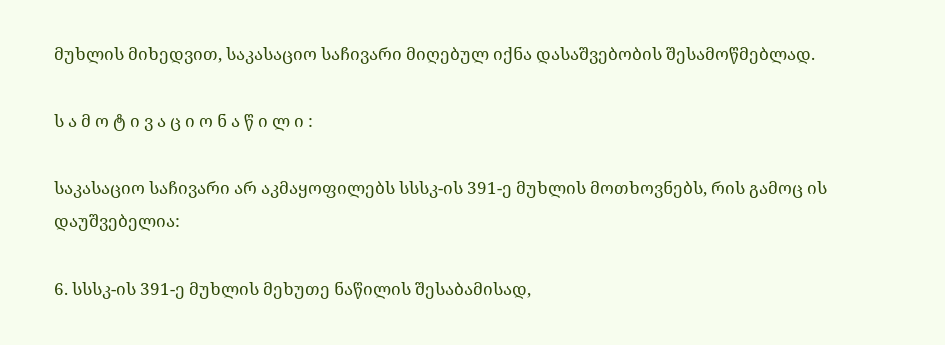მუხლის მიხედვით, საკასაციო საჩივარი მიღებულ იქნა დასაშვებობის შესამოწმებლად.

ს ა მ ო ტ ი ვ ა ც ი ო ნ ა წ ი ლ ი :

საკასაციო საჩივარი არ აკმაყოფილებს სსსკ-ის 391-ე მუხლის მოთხოვნებს, რის გამოც ის დაუშვებელია:

6. სსსკ-ის 391-ე მუხლის მეხუთე ნაწილის შესაბამისად,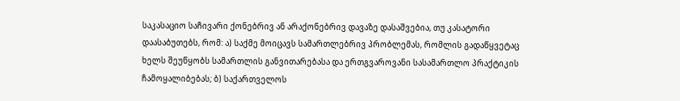საკასაციო საჩივარი ქონებრივ ან არაქონებრივ დავაზე დასაშვებია, თუ კასატორი დაასაბუთებს, რომ: ა) საქმე მოიცავს სამართლებრივ პრობლემას, რომლის გადაწყვეტაც ხელს შეუწყობს სამართლის განვითარებასა და ერთგვაროვანი სასამართლო პრაქტიკის ჩამოყალიბებას; ბ) საქართველოს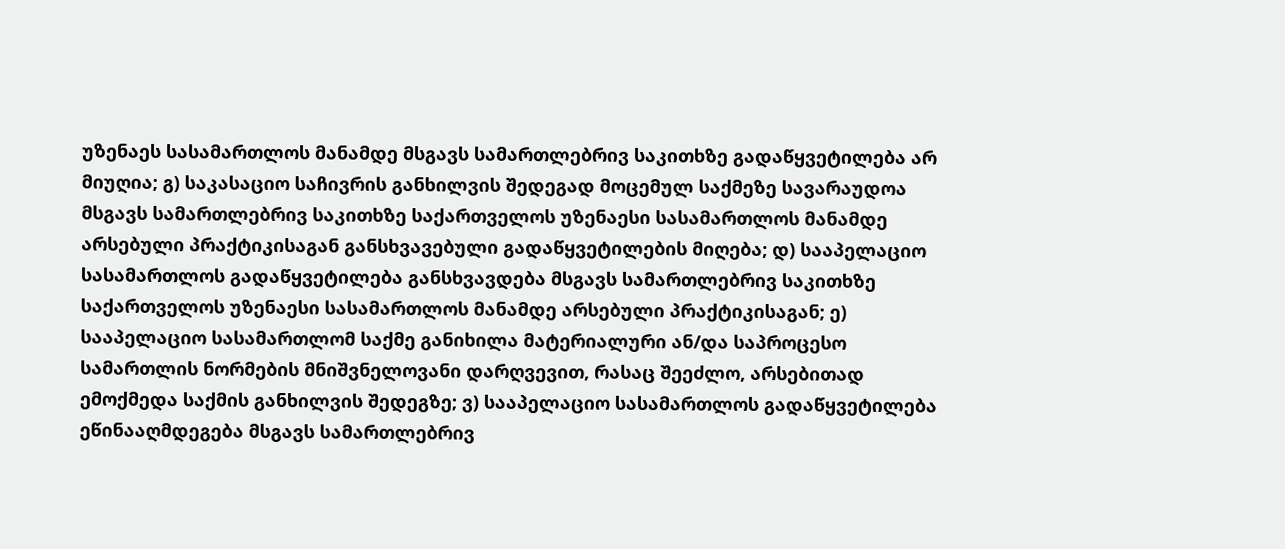უზენაეს სასამართლოს მანამდე მსგავს სამართლებრივ საკითხზე გადაწყვეტილება არ მიუღია; გ) საკასაციო საჩივრის განხილვის შედეგად მოცემულ საქმეზე სავარაუდოა მსგავს სამართლებრივ საკითხზე საქართველოს უზენაესი სასამართლოს მანამდე არსებული პრაქტიკისაგან განსხვავებული გადაწყვეტილების მიღება; დ) სააპელაციო სასამართლოს გადაწყვეტილება განსხვავდება მსგავს სამართლებრივ საკითხზე საქართველოს უზენაესი სასამართლოს მანამდე არსებული პრაქტიკისაგან; ე) სააპელაციო სასამართლომ საქმე განიხილა მატერიალური ან/და საპროცესო სამართლის ნორმების მნიშვნელოვანი დარღვევით, რასაც შეეძლო, არსებითად ემოქმედა საქმის განხილვის შედეგზე; ვ) სააპელაციო სასამართლოს გადაწყვეტილება ეწინააღმდეგება მსგავს სამართლებრივ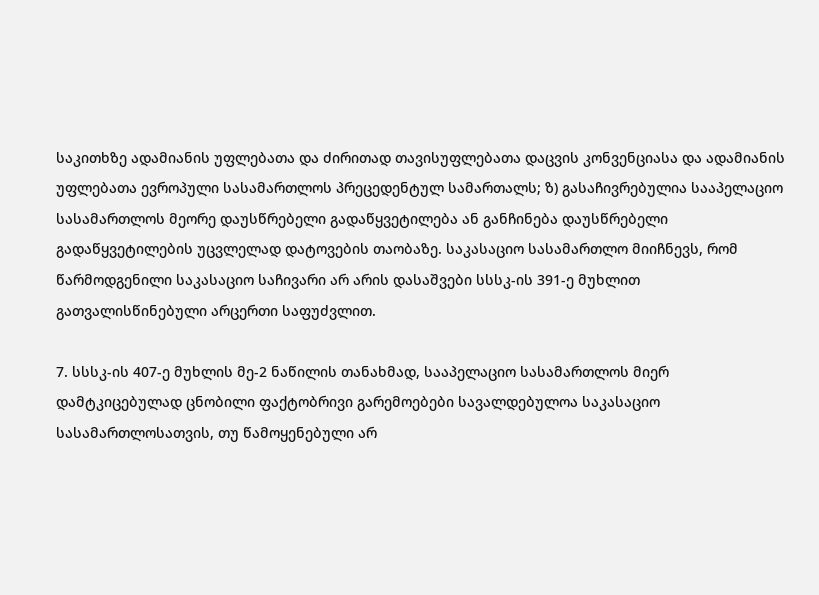საკითხზე ადამიანის უფლებათა და ძირითად თავისუფლებათა დაცვის კონვენციასა და ადამიანის უფლებათა ევროპული სასამართლოს პრეცედენტულ სამართალს; ზ) გასაჩივრებულია სააპელაციო სასამართლოს მეორე დაუსწრებელი გადაწყვეტილება ან განჩინება დაუსწრებელი გადაწყვეტილების უცვლელად დატოვების თაობაზე. საკასაციო სასამართლო მიიჩნევს, რომ წარმოდგენილი საკასაციო საჩივარი არ არის დასაშვები სსსკ-ის 391-ე მუხლით გათვალისწინებული არცერთი საფუძვლით.

7. სსსკ-ის 407-ე მუხლის მე-2 ნაწილის თანახმად, სააპელაციო სასამართლოს მიერ დამტკიცებულად ცნობილი ფაქტობრივი გარემოებები სავალდებულოა საკასაციო სასამართლოსათვის, თუ წამოყენებული არ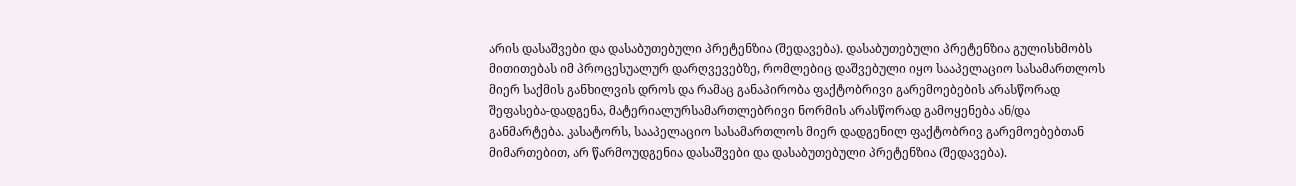არის დასაშვები და დასაბუთებული პრეტენზია (შედავება). დასაბუთებული პრეტენზია გულისხმობს მითითებას იმ პროცესუალურ დარღვევებზე, რომლებიც დაშვებული იყო სააპელაციო სასამართლოს მიერ საქმის განხილვის დროს და რამაც განაპირობა ფაქტობრივი გარემოებების არასწორად შეფასება-დადგენა, მატერიალურსამართლებრივი ნორმის არასწორად გამოყენება ან/და განმარტება. კასატორს, სააპელაციო სასამართლოს მიერ დადგენილ ფაქტობრივ გარემოებებთან მიმართებით, არ წარმოუდგენია დასაშვები და დასაბუთებული პრეტენზია (შედავება).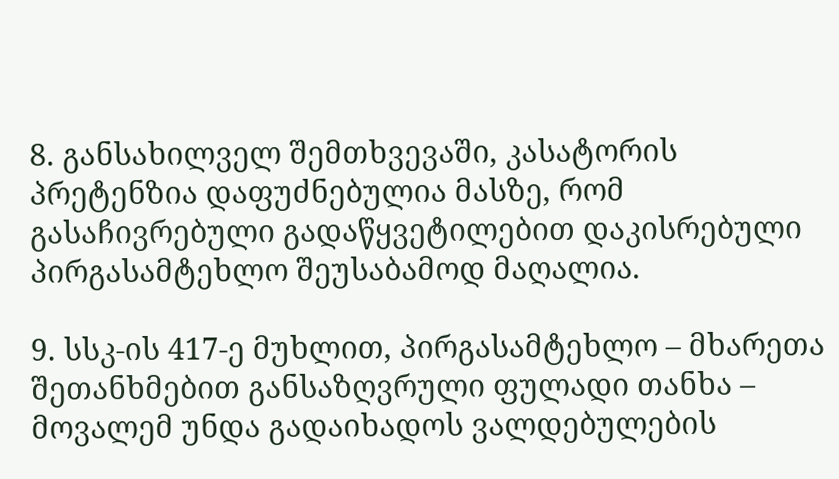8. განსახილველ შემთხვევაში, კასატორის პრეტენზია დაფუძნებულია მასზე, რომ გასაჩივრებული გადაწყვეტილებით დაკისრებული პირგასამტეხლო შეუსაბამოდ მაღალია.

9. სსკ-ის 417-ე მუხლით, პირგასამტეხლო – მხარეთა შეთანხმებით განსაზღვრული ფულადი თანხა – მოვალემ უნდა გადაიხადოს ვალდებულების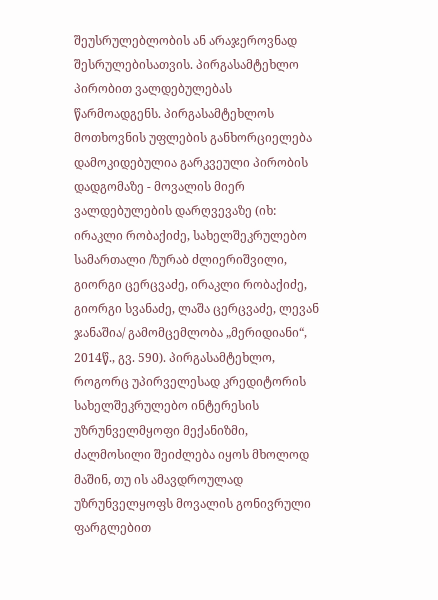შეუსრულებლობის ან არაჯეროვნად შესრულებისათვის. პირგასამტეხლო პირობით ვალდებულებას წარმოადგენს. პირგასამტეხლოს მოთხოვნის უფლების განხორციელება დამოკიდებულია გარკვეული პირობის დადგომაზე - მოვალის მიერ ვალდებულების დარღვევაზე (იხ: ირაკლი რობაქიძე, სახელშეკრულებო სამართალი /ზურაბ ძლიერიშვილი, გიორგი ცერცვაძე, ირაკლი რობაქიძე, გიორგი სვანაძე, ლაშა ცერცვაძე, ლევან ჯანაშია/ გამომცემლობა „მერიდიანი“, 2014წ., გვ. 590). პირგასამტეხლო, როგორც უპირველესად კრედიტორის სახელშეკრულებო ინტერესის უზრუნველმყოფი მექანიზმი, ძალმოსილი შეიძლება იყოს მხოლოდ მაშინ, თუ ის ამავდროულად უზრუნველყოფს მოვალის გონივრული ფარგლებით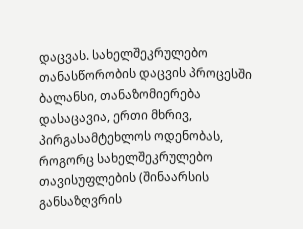დაცვას. სახელშეკრულებო თანასწორობის დაცვის პროცესში ბალანსი, თანაზომიერება დასაცავია, ერთი მხრივ, პირგასამტეხლოს ოდენობას, როგორც სახელშეკრულებო თავისუფლების (შინაარსის განსაზღვრის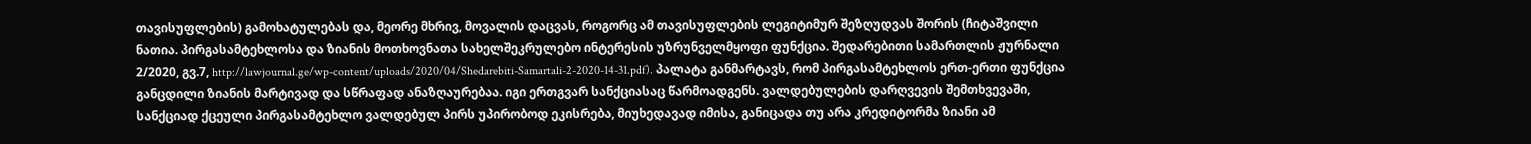თავისუფლების) გამოხატულებას და, მეორე მხრივ, მოვალის დაცვას, როგორც ამ თავისუფლების ლეგიტიმურ შეზღუდვას შორის (ჩიტაშვილი ნათია. პირგასამტეხლოსა და ზიანის მოთხოვნათა სახელშეკრულებო ინტერესის უზრუნველმყოფი ფუნქცია. შედარებითი სამართლის ჟურნალი 2/2020, გვ.7, http://lawjournal.ge/wp-content/uploads/2020/04/Shedarebiti-Samartali-2-2020-14-31.pdf). პალატა განმარტავს, რომ პირგასამტეხლოს ერთ-ერთი ფუნქცია განცდილი ზიანის მარტივად და სწრაფად ანაზღაურებაა. იგი ერთგვარ სანქციასაც წარმოადგენს. ვალდებულების დარღვევის შემთხვევაში, სანქციად ქცეული პირგასამტეხლო ვალდებულ პირს უპირობოდ ეკისრება, მიუხედავად იმისა, განიცადა თუ არა კრედიტორმა ზიანი ამ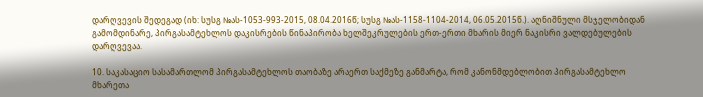დარღვევის შედეგად (იხ: სუსგ №ას-1053-993-2015, 08.04.2016წ; სუსგ №ას-1158-1104-2014, 06.05.2015წ.). აღნიშნული მსჯელობიდან გამომდინარე, პირგასამტეხლოს დაკისრების წინაპირობა ხელშეკრულების ერთ-ერთი მხარის მიერ ნაკისრი ვალდებულების დარღვევაა.

10. საკასაციო სასამართლომ პირგასამტეხლოს თაობაზე არაერთ საქმეზე განმარტა, რომ კანონმდებლობით პირგასამტეხლო მხარეთა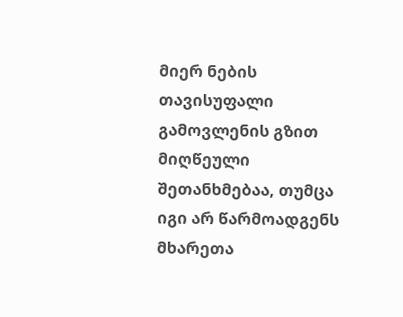მიერ ნების თავისუფალი გამოვლენის გზით მიღწეული შეთანხმებაა, თუმცა იგი არ წარმოადგენს მხარეთა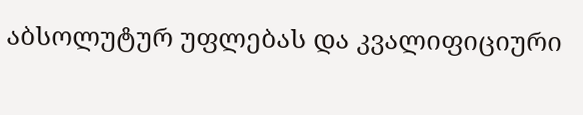აბსოლუტურ უფლებას და კვალიფიციური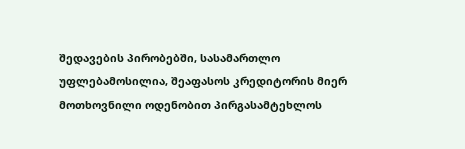შედავების პირობებში, სასამართლო უფლებამოსილია, შეაფასოს კრედიტორის მიერ მოთხოვნილი ოდენობით პირგასამტეხლოს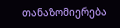თანაზომიერება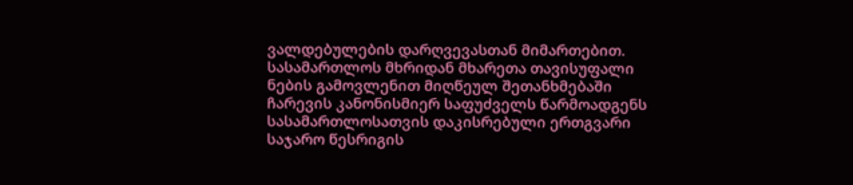ვალდებულების დარღვევასთან მიმართებით. სასამართლოს მხრიდან მხარეთა თავისუფალი ნების გამოვლენით მიღწეულ შეთანხმებაში ჩარევის კანონისმიერ საფუძველს წარმოადგენს სასამართლოსათვის დაკისრებული ერთგვარი საჯარო წესრიგის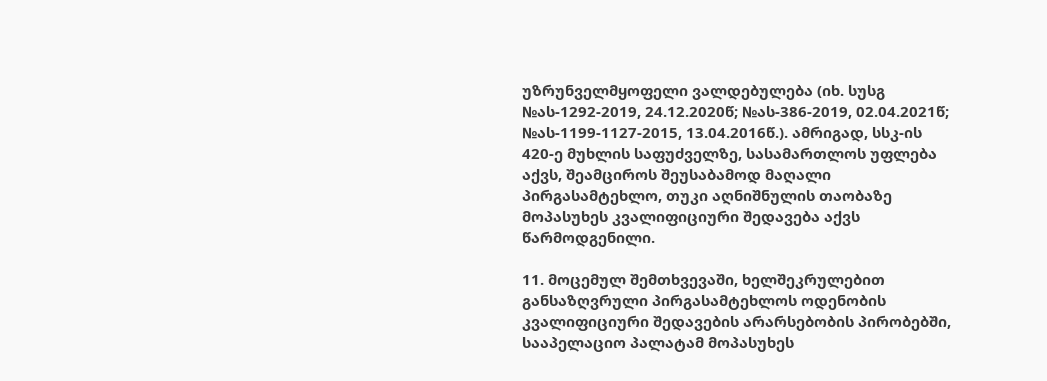უზრუნველმყოფელი ვალდებულება (იხ. სუსგ №ას-1292-2019, 24.12.2020წ; №ას-386-2019, 02.04.2021წ; №ას-1199-1127-2015, 13.04.2016წ.). ამრიგად, სსკ-ის 420-ე მუხლის საფუძველზე, სასამართლოს უფლება აქვს, შეამციროს შეუსაბამოდ მაღალი პირგასამტეხლო, თუკი აღნიშნულის თაობაზე მოპასუხეს კვალიფიციური შედავება აქვს წარმოდგენილი.

11. მოცემულ შემთხვევაში, ხელშეკრულებით განსაზღვრული პირგასამტეხლოს ოდენობის კვალიფიციური შედავების არარსებობის პირობებში, სააპელაციო პალატამ მოპასუხეს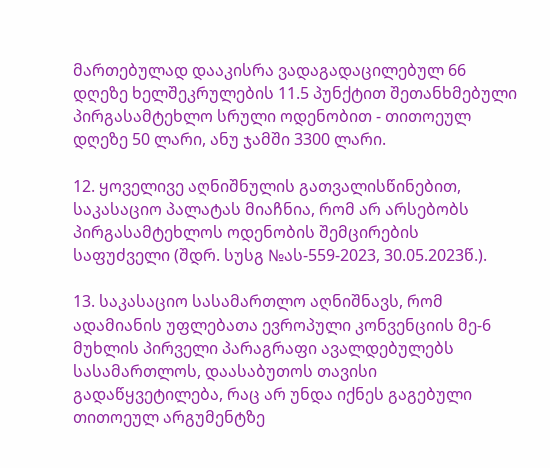მართებულად დააკისრა ვადაგადაცილებულ 66 დღეზე ხელშეკრულების 11.5 პუნქტით შეთანხმებული პირგასამტეხლო სრული ოდენობით - თითოეულ დღეზე 50 ლარი, ანუ ჯამში 3300 ლარი.

12. ყოველივე აღნიშნულის გათვალისწინებით, საკასაციო პალატას მიაჩნია, რომ არ არსებობს პირგასამტეხლოს ოდენობის შემცირების საფუძველი (შდრ. სუსგ №ას-559-2023, 30.05.2023წ.).

13. საკასაციო სასამართლო აღნიშნავს, რომ ადამიანის უფლებათა ევროპული კონვენციის მე-6 მუხლის პირველი პარაგრაფი ავალდებულებს სასამართლოს, დაასაბუთოს თავისი გადაწყვეტილება, რაც არ უნდა იქნეს გაგებული თითოეულ არგუმენტზე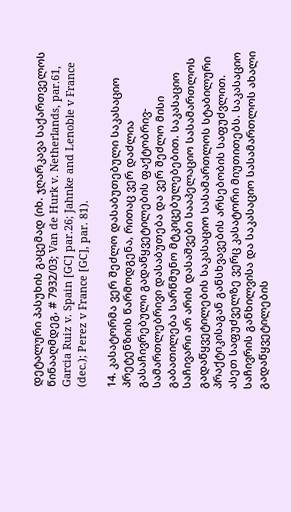დეტალური პასუხის გაცემად (იხ. ჯღარკავა საქართველოს წინააღმდეგ, # 7932/03; Van de Hurk v. Netherlands, par.61, Garcia Ruiz v. Spain [GC] par.26; Jahnke and Lenoble v France (dec.); Perez v France [GC], par. 81).

14. კასატორმა ვერ შეძლო დასაბუთებული საკასაციო პრეტენზიის წარმოდგენა, რითაც ვერ დაძლია გასაჩივრებული გადაწყვეტილების ფაქტობრივ-სამართლებრივი დასაბუთება და ვერ შეძლო მისი გაბათილება სარწმუნო მტკიცებულებებით. საკასაციო საჩივარი არ არის დასაშვები სააპელაციო სასამართლოს გადაწყვეტილების საკასაციო სასამართლოს სტაბილური პრაქტიკისაგან განსხვავების არსებობის საფუძვლით. ასეთ საფუძველზე ვერც კასატორი მიუთითებს. საკასაციო საჩივრის განხილვისა და საკასაციო სასამართლოს ახალი გადაწყვეტილების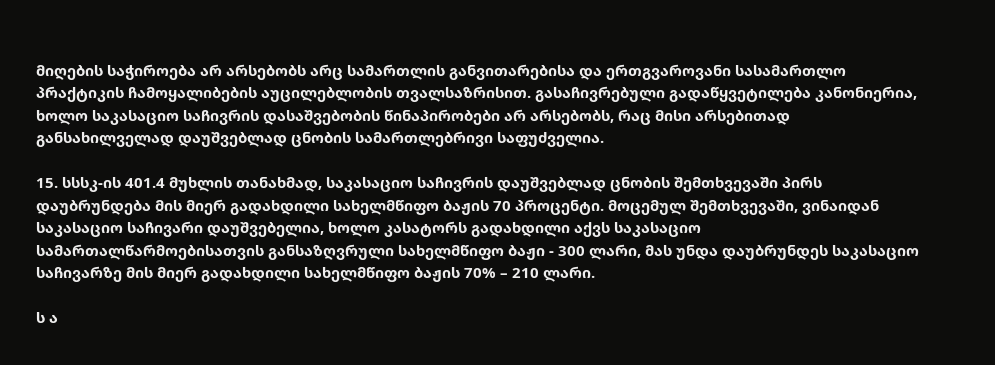მიღების საჭიროება არ არსებობს არც სამართლის განვითარებისა და ერთგვაროვანი სასამართლო პრაქტიკის ჩამოყალიბების აუცილებლობის თვალსაზრისით. გასაჩივრებული გადაწყვეტილება კანონიერია, ხოლო საკასაციო საჩივრის დასაშვებობის წინაპირობები არ არსებობს, რაც მისი არსებითად განსახილველად დაუშვებლად ცნობის სამართლებრივი საფუძველია.

15. სსსკ-ის 401.4 მუხლის თანახმად, საკასაციო საჩივრის დაუშვებლად ცნობის შემთხვევაში პირს დაუბრუნდება მის მიერ გადახდილი სახელმწიფო ბაჟის 70 პროცენტი. მოცემულ შემთხვევაში, ვინაიდან საკასაციო საჩივარი დაუშვებელია, ხოლო კასატორს გადახდილი აქვს საკასაციო სამართალწარმოებისათვის განსაზღვრული სახელმწიფო ბაჟი - 300 ლარი, მას უნდა დაუბრუნდეს საკასაციო საჩივარზე მის მიერ გადახდილი სახელმწიფო ბაჟის 70% – 210 ლარი.

ს ა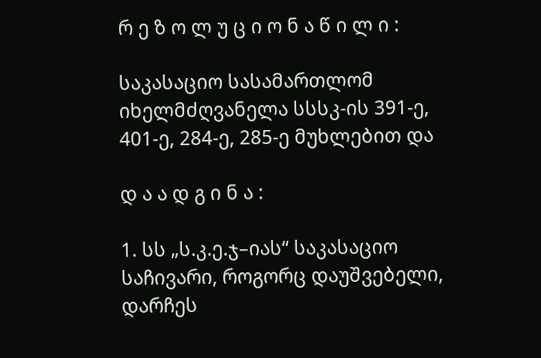რ ე ზ ო ლ უ ც ი ო ნ ა წ ი ლ ი :

საკასაციო სასამართლომ იხელმძღვანელა სსსკ-ის 391-ე, 401-ე, 284-ე, 285-ე მუხლებით და

დ ა ა დ გ ი ნ ა :

1. სს „ს.კ.ე.ჯ–იას“ საკასაციო საჩივარი, როგორც დაუშვებელი, დარჩეს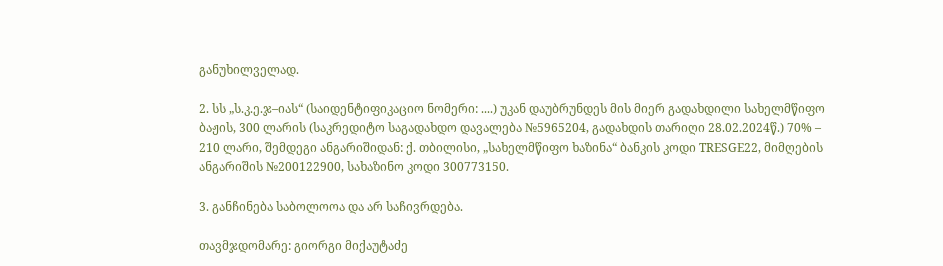განუხილველად.

2. სს „ს.კ.ე.ჯ–იას“ (საიდენტიფიკაციო ნომერი: ....) უკან დაუბრუნდეს მის მიერ გადახდილი სახელმწიფო ბაჟის, 300 ლარის (საკრედიტო საგადახდო დავალება №5965204, გადახდის თარიღი 28.02.2024წ.) 70% – 210 ლარი, შემდეგი ანგარიშიდან: ქ. თბილისი, „სახელმწიფო ხაზინა“ ბანკის კოდი TRESGE22, მიმღების ანგარიშის №200122900, სახაზინო კოდი 300773150.

3. განჩინება საბოლოოა და არ საჩივრდება.

თავმჯდომარე: გიორგი მიქაუტაძე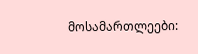მოსამართლეები: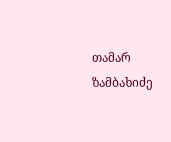თამარ ზამბახიძე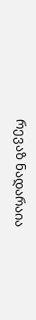რევაზ ნადარაია